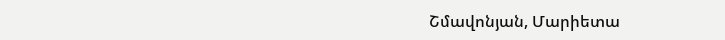Շմավոնյան, Մարիետա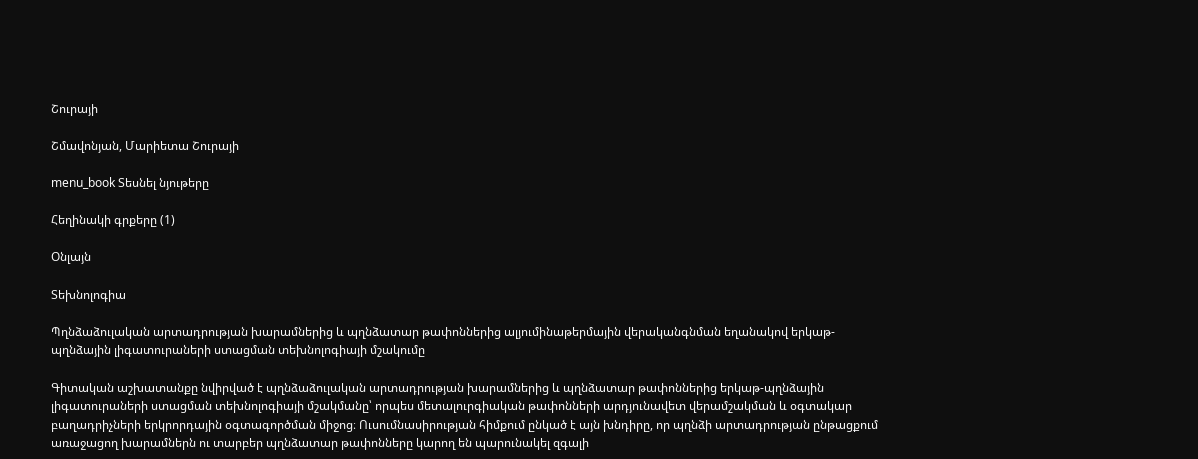Շուրայի

Շմավոնյան, Մարիետա Շուրայի

menu_book Տեսնել նյութերը

Հեղինակի գրքերը (1)

Օնլայն

Տեխնոլոգիա

Պղնձաձուլական արտադրության խարամներից և պղնձատար թափոններից ալյումինաթերմային վերականգնման եղանակով երկաթ-պղնձային լիգատուրաների ստացման տեխնոլոգիայի մշակումը

Գիտական աշխատանքը նվիրված է պղնձաձուլական արտադրության խարամներից և պղնձատար թափոններից երկաթ-պղնձային լիգատուրաների ստացման տեխնոլոգիայի մշակմանը՝ որպես մետալուրգիական թափոնների արդյունավետ վերամշակման և օգտակար բաղադրիչների երկրորդային օգտագործման միջոց։ Ուսումնասիրության հիմքում ընկած է այն խնդիրը, որ պղնձի արտադրության ընթացքում առաջացող խարամներն ու տարբեր պղնձատար թափոնները կարող են պարունակել զգալի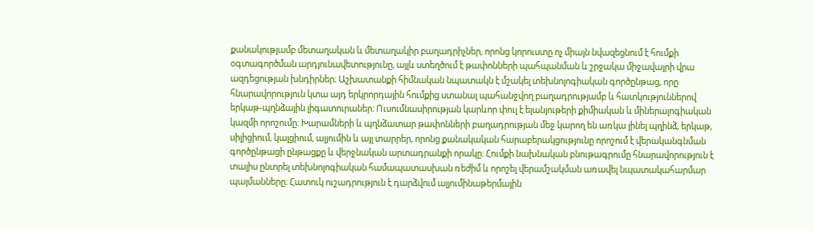քանակությամբ մետաղական և մետաղակիր բաղադրիչներ, որոնց կորուստը ոչ միայն նվազեցնում է հումքի օգտագործման արդյունավետությունը, այլև ստեղծում է թափոնների պահպանման և շրջակա միջավայրի վրա ազդեցության խնդիրներ։ Աշխատանքի հիմնական նպատակն է մշակել տեխնոլոգիական գործընթաց, որը հնարավորություն կտա այդ երկրորդային հումքից ստանալ պահանջվող բաղադրությամբ և հատկություններով երկաթ-պղնձային լիգատուրաներ։ Ուսումնասիրության կարևոր փուլ է ելանյութերի քիմիական և միներալոգիական կազմի որոշումը։ Խարամների և պղնձատար թափոնների բաղադրության մեջ կարող են առկա լինել պղինձ, երկաթ, սիլիցիում, կալցիում, ալյումին և այլ տարրեր, որոնց քանակական հարաբերակցությունը որոշում է վերականգնման գործընթացի ընթացքը և վերջնական արտադրանքի որակը։ Հումքի նախնական բնութագրումը հնարավորություն է տալիս ընտրել տեխնոլոգիական համապատասխան ռեժիմ և որոշել վերամշակման առավել նպատակահարմար պայմանները։ Հատուկ ուշադրություն է դարձվում ալյումինաթերմային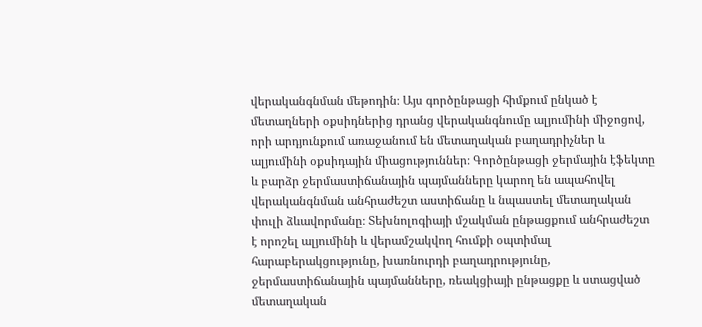վերականգնման մեթոդին։ Այս գործընթացի հիմքում ընկած է մետաղների օքսիդներից դրանց վերականգնումը ալյումինի միջոցով, որի արդյունքում առաջանում են մետաղական բաղադրիչներ և ալյումինի օքսիդային միացություններ։ Գործընթացի ջերմային էֆեկտը և բարձր ջերմաստիճանային պայմանները կարող են ապահովել վերականգնման անհրաժեշտ աստիճանը և նպաստել մետաղական փուլի ձևավորմանը։ Տեխնոլոգիայի մշակման ընթացքում անհրաժեշտ է որոշել ալյումինի և վերամշակվող հումքի օպտիմալ հարաբերակցությունը, խառնուրդի բաղադրությունը, ջերմաստիճանային պայմանները, ռեակցիայի ընթացքը և ստացված մետաղական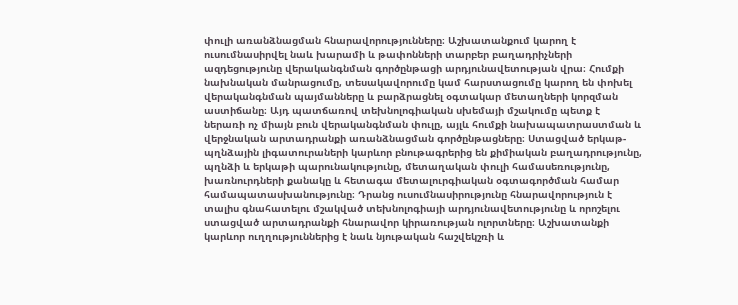փուլի առանձնացման հնարավորությունները։ Աշխատանքում կարող է ուսումնասիրվել նաև խարամի և թափոնների տարբեր բաղադրիչների ազդեցությունը վերականգնման գործընթացի արդյունավետության վրա։ Հումքի նախնական մանրացումը, տեսակավորումը կամ հարստացումը կարող են փոխել վերականգնման պայմանները և բարձրացնել օգտակար մետաղների կորզման աստիճանը։ Այդ պատճառով տեխնոլոգիական սխեմայի մշակումը պետք է ներառի ոչ միայն բուն վերականգնման փուլը, այլև հումքի նախապատրաստման և վերջնական արտադրանքի առանձնացման գործընթացները։ Ստացված երկաթ-պղնձային լիգատուրաների կարևոր բնութագրերից են քիմիական բաղադրությունը, պղնձի և երկաթի պարունակությունը, մետաղական փուլի համասեռությունը, խառնուրդների քանակը և հետագա մետալուրգիական օգտագործման համար համապատասխանությունը։ Դրանց ուսումնասիրությունը հնարավորություն է տալիս գնահատելու մշակված տեխնոլոգիայի արդյունավետությունը և որոշելու ստացված արտադրանքի հնարավոր կիրառության ոլորտները։ Աշխատանքի կարևոր ուղղություններից է նաև նյութական հաշվեկշռի և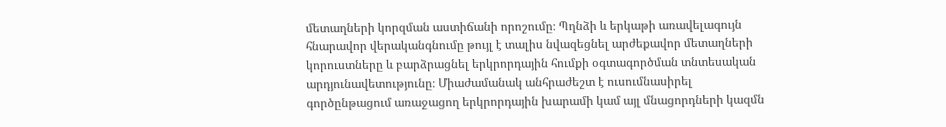մետաղների կորզման աստիճանի որոշումը։ Պղնձի և երկաթի առավելագույն հնարավոր վերականգնումը թույլ է տալիս նվազեցնել արժեքավոր մետաղների կորուստները և բարձրացնել երկրորդային հումքի օգտագործման տնտեսական արդյունավետությունը։ Միաժամանակ անհրաժեշտ է ուսումնասիրել գործընթացում առաջացող երկրորդային խարամի կամ այլ մնացորդների կազմն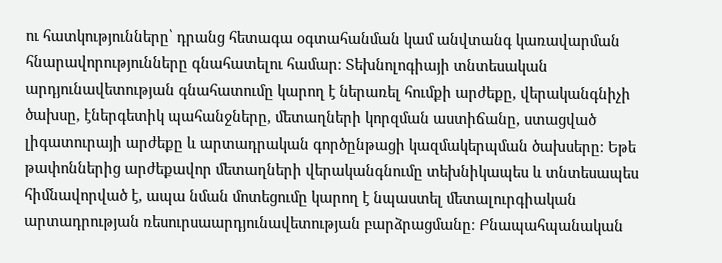ու հատկությունները՝ դրանց հետագա օգտահանման կամ անվտանգ կառավարման հնարավորությունները գնահատելու համար։ Տեխնոլոգիայի տնտեսական արդյունավետության գնահատումը կարող է ներառել հումքի արժեքը, վերականգնիչի ծախսը, էներգետիկ պահանջները, մետաղների կորզման աստիճանը, ստացված լիգատուրայի արժեքը և արտադրական գործընթացի կազմակերպման ծախսերը։ Եթե թափոններից արժեքավոր մետաղների վերականգնումը տեխնիկապես և տնտեսապես հիմնավորված է, ապա նման մոտեցումը կարող է նպաստել մետալուրգիական արտադրության ռեսուրսաարդյունավետության բարձրացմանը։ Բնապահպանական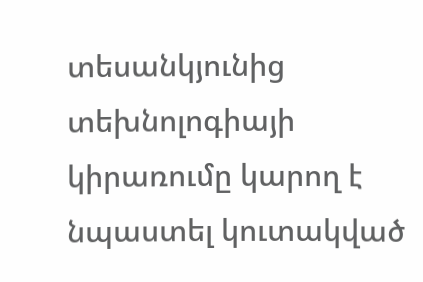տեսանկյունից տեխնոլոգիայի կիրառումը կարող է նպաստել կուտակված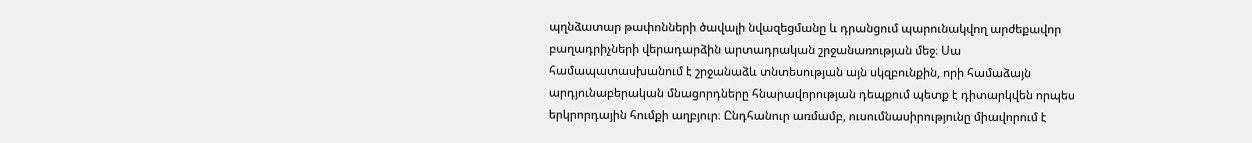պղնձատար թափոնների ծավալի նվազեցմանը և դրանցում պարունակվող արժեքավոր բաղադրիչների վերադարձին արտադրական շրջանառության մեջ։ Սա համապատասխանում է շրջանաձև տնտեսության այն սկզբունքին, որի համաձայն արդյունաբերական մնացորդները հնարավորության դեպքում պետք է դիտարկվեն որպես երկրորդային հումքի աղբյուր։ Ընդհանուր առմամբ, ուսումնասիրությունը միավորում է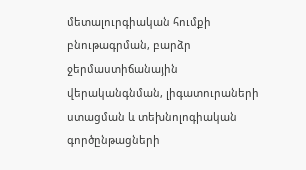մետալուրգիական հումքի բնութագրման, բարձր ջերմաստիճանային վերականգնման, լիգատուրաների ստացման և տեխնոլոգիական գործընթացների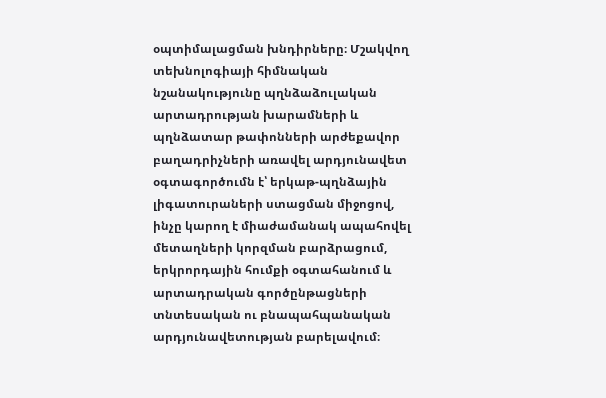օպտիմալացման խնդիրները։ Մշակվող տեխնոլոգիայի հիմնական նշանակությունը պղնձաձուլական արտադրության խարամների և պղնձատար թափոնների արժեքավոր բաղադրիչների առավել արդյունավետ օգտագործումն է՝ երկաթ-պղնձային լիգատուրաների ստացման միջոցով, ինչը կարող է միաժամանակ ապահովել մետաղների կորզման բարձրացում, երկրորդային հումքի օգտահանում և արտադրական գործընթացների տնտեսական ու բնապահպանական արդյունավետության բարելավում։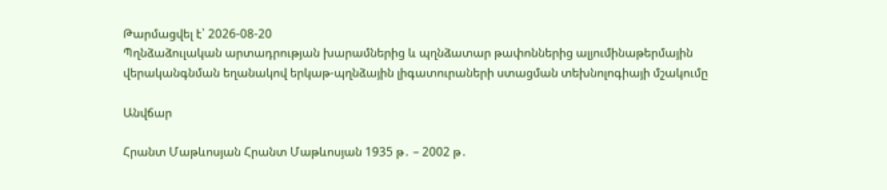Թարմացվել է՝ 2026-08-20
Պղնձաձուլական արտադրության խարամներից և պղնձատար թափոններից ալյումինաթերմային վերականգնման եղանակով երկաթ-պղնձային լիգատուրաների ստացման տեխնոլոգիայի մշակումը

Անվճար

Հրանտ Մաթևոսյան Հրանտ Մաթևոսյան 1935 թ․ – 2002 թ․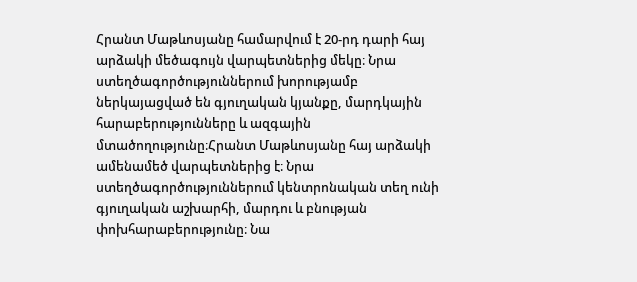Հրանտ Մաթևոսյանը համարվում է 20-րդ դարի հայ արձակի մեծագույն վարպետներից մեկը։ Նրա ստեղծագործություններում խորությամբ ներկայացված են գյուղական կյանքը, մարդկային հարաբերությունները և ազգային մտածողությունը։Հրանտ Մաթևոսյանը հայ արձակի ամենամեծ վարպետներից է։ Նրա ստեղծագործություններում կենտրոնական տեղ ունի գյուղական աշխարհի, մարդու և բնության փոխհարաբերությունը։ Նա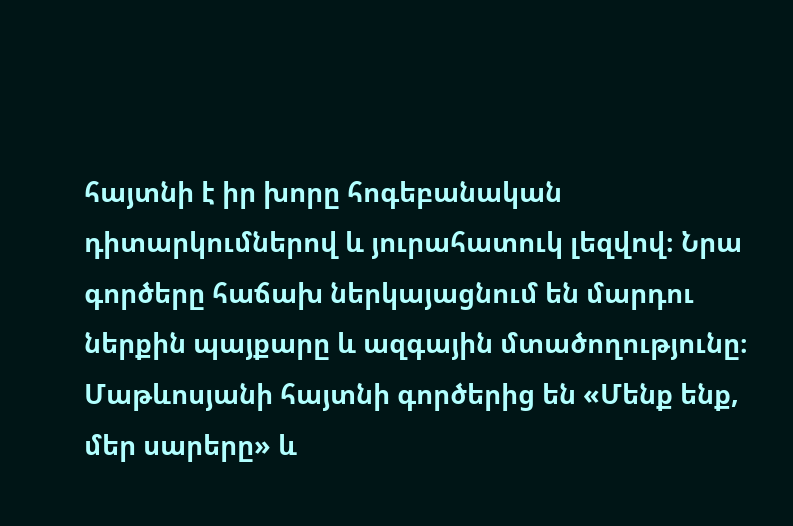հայտնի է իր խորը հոգեբանական դիտարկումներով և յուրահատուկ լեզվով։ Նրա գործերը հաճախ ներկայացնում են մարդու ներքին պայքարը և ազգային մտածողությունը։ Մաթևոսյանի հայտնի գործերից են «Մենք ենք, մեր սարերը» և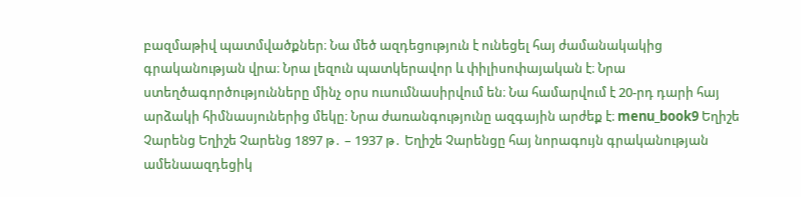բազմաթիվ պատմվածքներ։ Նա մեծ ազդեցություն է ունեցել հայ ժամանակակից գրականության վրա։ Նրա լեզուն պատկերավոր և փիլիսոփայական է։ Նրա ստեղծագործությունները մինչ օրս ուսումնասիրվում են։ Նա համարվում է 20-րդ դարի հայ արձակի հիմնասյուներից մեկը։ Նրա ժառանգությունը ազգային արժեք է։ menu_book9 Եղիշե Չարենց Եղիշե Չարենց 1897 թ․ – 1937 թ․ Եղիշե Չարենցը հայ նորագույն գրականության ամենաազդեցիկ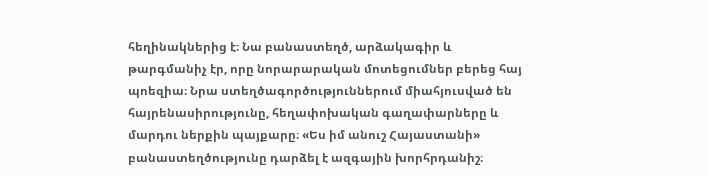հեղինակներից է։ Նա բանաստեղծ, արձակագիր և թարգմանիչ էր, որը նորարարական մոտեցումներ բերեց հայ պոեզիա։ Նրա ստեղծագործություններում միահյուսված են հայրենասիրությունը, հեղափոխական գաղափարները և մարդու ներքին պայքարը։ «Ես իմ անուշ Հայաստանի» բանաստեղծությունը դարձել է ազգային խորհրդանիշ։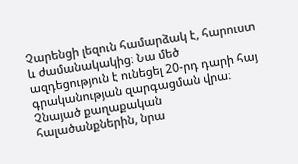Չարենցի լեզուն համարձակ է, հարուստ և ժամանակակից։ Նա մեծ ազդեցություն է ունեցել 20-րդ դարի հայ գրականության զարգացման վրա։ Չնայած քաղաքական հալածանքներին, նրա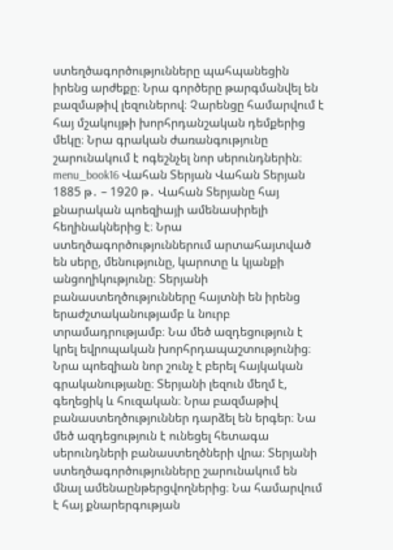ստեղծագործությունները պահպանեցին իրենց արժեքը։ Նրա գործերը թարգմանվել են բազմաթիվ լեզուներով։ Չարենցը համարվում է հայ մշակույթի խորհրդանշական դեմքերից մեկը։ Նրա գրական ժառանգությունը շարունակում է ոգեշնչել նոր սերունդներին։ menu_book16 Վահան Տերյան Վահան Տերյան 1885 թ․ – 1920 թ․ Վահան Տերյանը հայ քնարական պոեզիայի ամենասիրելի հեղինակներից է։ Նրա ստեղծագործություններում արտահայտված են սերը, մենությունը, կարոտը և կյանքի անցողիկությունը։ Տերյանի բանաստեղծությունները հայտնի են իրենց երաժշտականությամբ և նուրբ տրամադրությամբ։ Նա մեծ ազդեցություն է կրել եվրոպական խորհրդապաշտությունից։ Նրա պոեզիան նոր շունչ է բերել հայկական գրականությանը։ Տերյանի լեզուն մեղմ է, գեղեցիկ և հուզական։ Նրա բազմաթիվ բանաստեղծություններ դարձել են երգեր։ Նա մեծ ազդեցություն է ունեցել հետագա սերունդների բանաստեղծների վրա։ Տերյանի ստեղծագործությունները շարունակում են մնալ ամենաընթերցվողներից։ Նա համարվում է հայ քնարերգության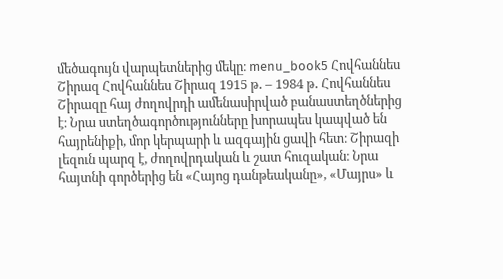մեծագույն վարպետներից մեկը։ menu_book5 Հովհաննես Շիրազ Հովհաննես Շիրազ 1915 թ․ – 1984 թ․ Հովհաննես Շիրազը հայ ժողովրդի ամենասիրված բանաստեղծներից է։ Նրա ստեղծագործությունները խորապես կապված են հայրենիքի, մոր կերպարի և ազգային ցավի հետ։ Շիրազի լեզուն պարզ է, ժողովրդական և շատ հուզական։ Նրա հայտնի գործերից են «Հայոց դանթեականը», «Մայրս» և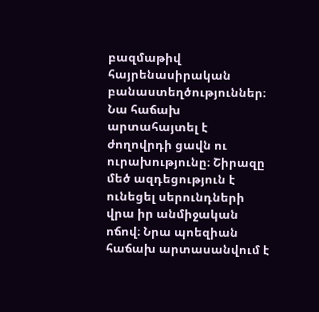բազմաթիվ հայրենասիրական բանաստեղծություններ։ Նա հաճախ արտահայտել է ժողովրդի ցավն ու ուրախությունը։ Շիրազը մեծ ազդեցություն է ունեցել սերունդների վրա իր անմիջական ոճով։ Նրա պոեզիան հաճախ արտասանվում է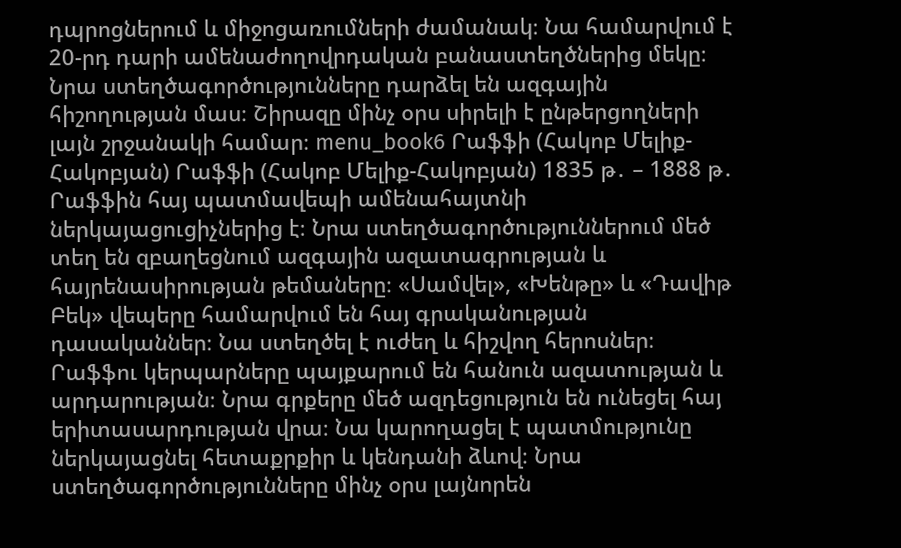դպրոցներում և միջոցառումների ժամանակ։ Նա համարվում է 20-րդ դարի ամենաժողովրդական բանաստեղծներից մեկը։ Նրա ստեղծագործությունները դարձել են ազգային հիշողության մաս։ Շիրազը մինչ օրս սիրելի է ընթերցողների լայն շրջանակի համար։ menu_book6 Րաֆֆի (Հակոբ Մելիք-Հակոբյան) Րաֆֆի (Հակոբ Մելիք-Հակոբյան) 1835 թ․ – 1888 թ․ Րաֆֆին հայ պատմավեպի ամենահայտնի ներկայացուցիչներից է։ Նրա ստեղծագործություններում մեծ տեղ են զբաղեցնում ազգային ազատագրության և հայրենասիրության թեմաները։ «Սամվել», «Խենթը» և «Դավիթ Բեկ» վեպերը համարվում են հայ գրականության դասականներ։ Նա ստեղծել է ուժեղ և հիշվող հերոսներ։ Րաֆֆու կերպարները պայքարում են հանուն ազատության և արդարության։ Նրա գրքերը մեծ ազդեցություն են ունեցել հայ երիտասարդության վրա։ Նա կարողացել է պատմությունը ներկայացնել հետաքրքիր և կենդանի ձևով։ Նրա ստեղծագործությունները մինչ օրս լայնորեն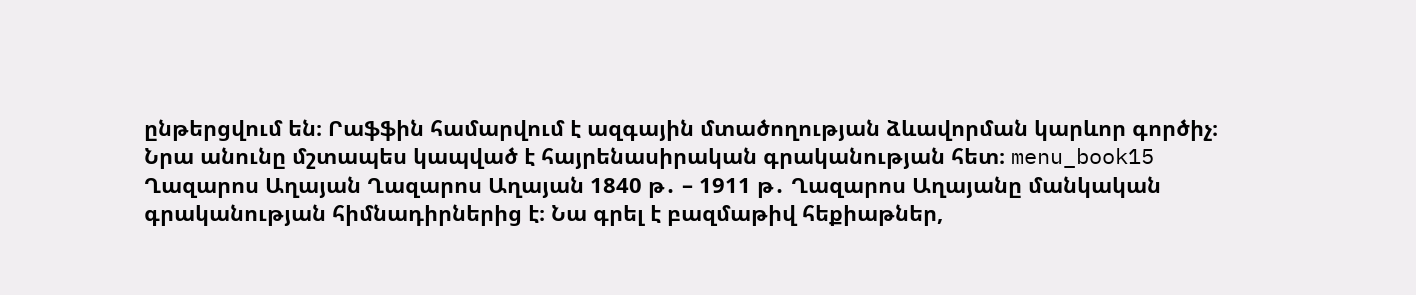ընթերցվում են։ Րաֆֆին համարվում է ազգային մտածողության ձևավորման կարևոր գործիչ։ Նրա անունը մշտապես կապված է հայրենասիրական գրականության հետ։ menu_book15 Ղազարոս Աղայան Ղազարոս Աղայան 1840 թ․ – 1911 թ․ Ղազարոս Աղայանը մանկական գրականության հիմնադիրներից է։ Նա գրել է բազմաթիվ հեքիաթներ,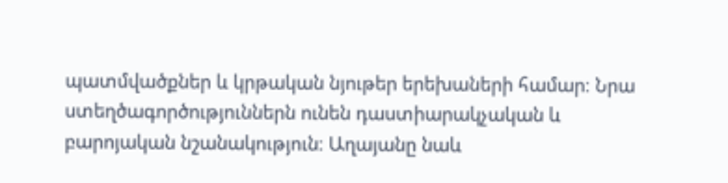պատմվածքներ և կրթական նյութեր երեխաների համար։ Նրա ստեղծագործություններն ունեն դաստիարակչական և բարոյական նշանակություն։ Աղայանը նաև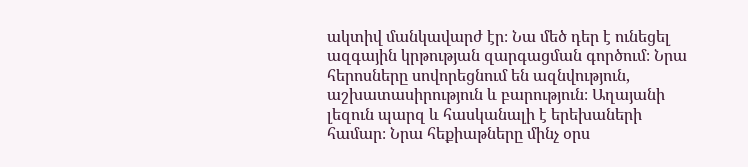ակտիվ մանկավարժ էր։ Նա մեծ դեր է ունեցել ազգային կրթության զարգացման գործում։ Նրա հերոսները սովորեցնում են ազնվություն, աշխատասիրություն և բարություն։ Աղայանի լեզուն պարզ և հասկանալի է երեխաների համար։ Նրա հեքիաթները մինչ օրս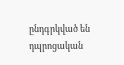ընդգրկված են դպրոցական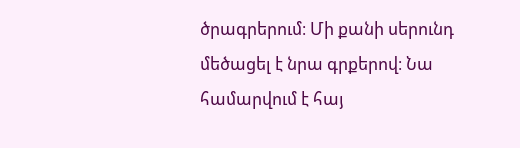ծրագրերում։ Մի քանի սերունդ մեծացել է նրա գրքերով։ Նա համարվում է հայ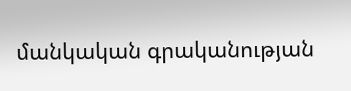մանկական գրականության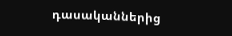դասականներից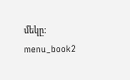մեկը։ menu_book2